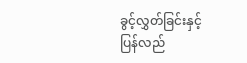ခွင့်လွှတ်ခြင်းနှင့် ပြန်လည်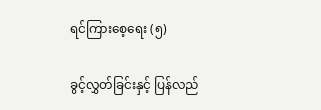ရင်ကြားစေ့ရေး (၅)

ခွင့်လွှတ်ခြင်းနှင့် ပြန်လည်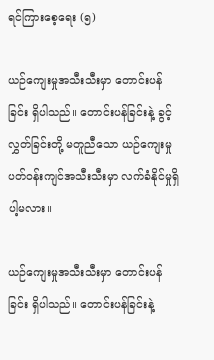ရင်ကြားစေ့ရေး (၅)

ယဉ်ကျေးမှုအသီးသီးမှာ တောင်းပန်ခြင်း ရှိပါသည်။ တောင်းပန်ခြင်းနဲ့ ခွင့်လွှတ်ခြင်းတို့ မတူညီသော ယဉ်ကျေးမှုပတ်ဝန်းကျင်အသီးသီးမှာ လက်ခံနိုင်မှုရှိပါ့မလား။

ယဉ်ကျေးမှုအသီးသီးမှာ တောင်းပန်ခြင်း ရှိပါသည်။ တောင်းပန်ခြင်းနဲ့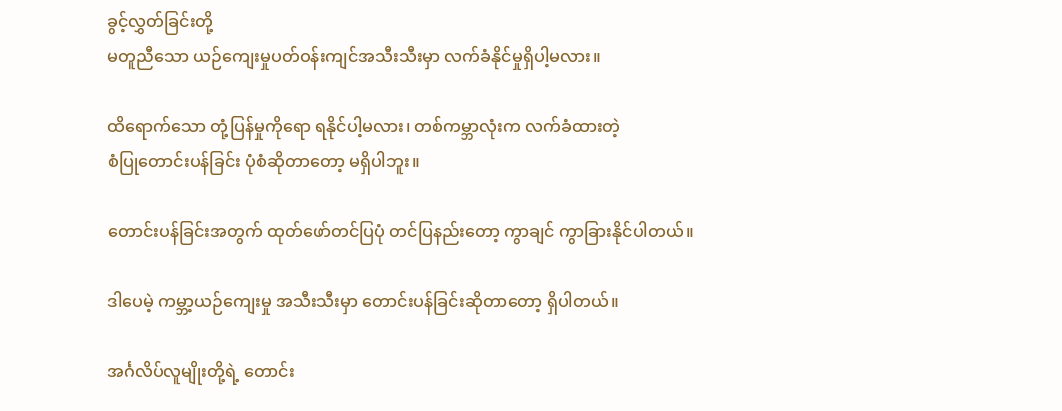ခွင့်လွှတ်ခြင်းတို့
မတူညီသော ယဉ်ကျေးမှုပတ်ဝန်းကျင်အသီးသီးမှာ လက်ခံနိုင်မှုရှိပါ့မလား။

ထိရောက်သော တုံ့ပြန်မှုကိုရော ရနိုင်ပါ့မလား၊ တစ်ကမ္ဘာလုံးက လက်ခံထားတဲ့
စံပြုတောင်းပန်ခြင်း ပုံစံဆိုတာတော့ မရှိပါဘူး။

တောင်းပန်ခြင်းအတွက် ထုတ်ဖော်တင်ပြပုံ တင်ပြနည်းတော့ ကွာချင် ကွာခြားနိုင်ပါတယ်။

ဒါပေမဲ့ ကမ္ဘာ့ယဉ်ကျေးမှု အသီးသီးမှာ တောင်းပန်ခြင်းဆိုတာတော့ ရှိပါတယ်။

အင်္ဂလိပ်လူမျိုးတို့ရဲ့ တောင်း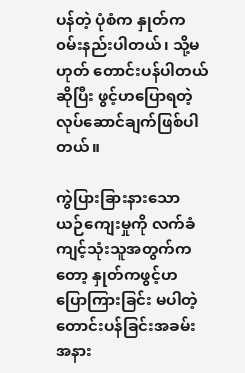ပန်တဲ့ ပုံစံက နှုတ်က ၀မ်းနည်းပါတယ်၊ သို့မဟုတ် တောင်းပန်ပါတယ်
ဆိုပြီး ဖွင့်ဟပြောရတဲ့ လုပ်ဆောင်ချက်ဖြစ်ပါတယ်။

ကွဲပြားခြားနားသော ယဉ်ကျေးမှုကို လက်ခံကျင့်သုံးသူအတွက်ကတော့ နှုတ်ကဖွင့်ဟ
ပြောကြားခြင်း မပါတဲ့ တောင်းပန်ခြင်းအခမ်းအနား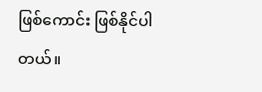ဖြစ်ကောင်း ဖြစ်နိုင်ပါတယ်။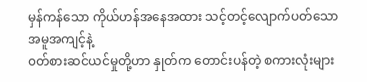မှန်ကန်သော ကိုယ်ဟန်အနေအထား သင့်တင့်လျောက်ပတ်သော အမူအကျင့်နဲ့
၀တ်စားဆင်ယင်မှုတို့ဟာ နှုတ်က တောင်းပန်တဲ့ စကားလုံးများ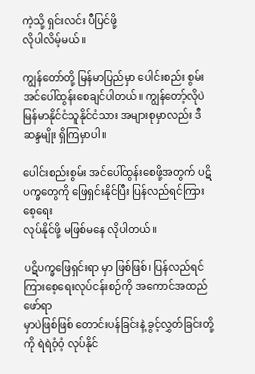ကဲ့သို့ ရှင်းလင်း ပီပြင်ဖို့
လိုပါလိမ့်မယ်။

ကျွန်တော်တို့ မြန်မာပြည်မှာ ပေါင်းစည်း စွမ်းအင်ပေါ်ထွန်းစေချင်ပါတယ်။ ကျွန်တော့်လိုပဲ
မြန်မာနိုင်ငံသူနိုင်ငံသား အများစုမှာလည်း ဒီဆန္ဒမျိုး ရှိကြမှာပါ။

ပေါင်းစည်းစွမ်း အင်ပေါ်ထွန်းစေဖို့အတွက် ပဋိပက္ခတွေကို ဖြေရှင်းနိုင်ပြီး ပြန်လည်ရင်ကြားစေ့ရေး
လုပ်နိုင်ဖို့ မဖြစ်မနေ လိုပါတယ်။

ပဋိပက္ခဖြေရှင်းရာ မှာ ဖြစ်ဖြစ်၊ ပြန်လည်ရင်ကြားစေ့ရေးလုပ်ငန်းစဉ်ကို အကောင်အထည်ဖော်ရာ
မှာပဲဖြစ်ဖြစ် တောင်းပန်ခြင်းနဲ့ ခွင့်လွှတ်ခြင်းတို့ကို ရဲရဲဝံ့ဝံ့ လုပ်နိုင်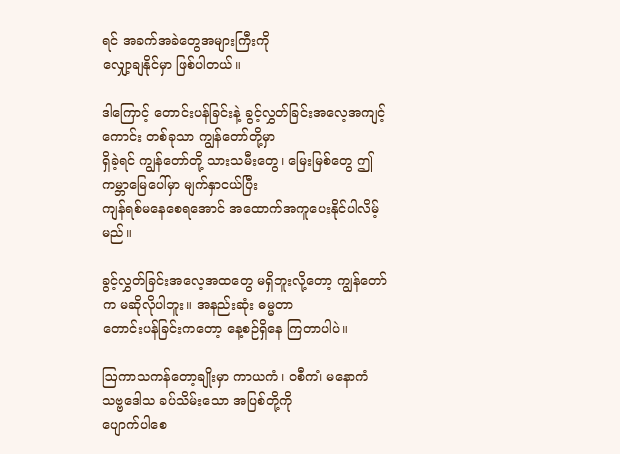ရင် အခက်အခဲတွေအများကြီးကို
လျှော့ချနိုင်မှာ ဖြစ်ပါတယ်။

ဒါကြောင့် တောင်းပန်ခြင်းနဲ့ ခွင့်လွှတ်ခြင်းအလေ့အကျင့်ကောင်း တစ်ခုသာ ကျွန်တော်တို့မှာ
ရှိခဲ့ရင် ကျွန်တော်တို့ သားသမီးတွေ၊ မြေးမြစ်တွေ ဤကမ္ဘာမြေပေါ်မှာ မျက်နှာငယ်ပြီး
ကျန်ရစ်မနေစေရအောင် အထောက်အကူပေးနိုင်ပါလိမ့်မည်။

ခွင့်လွှတ်ခြင်းအလေ့အထတွေ မရှိဘူးလို့တော့ ကျွန်တော်က မဆိုလိုပါဘူး။ အနည်းဆုံး ဓမ္မတာ
တောင်းပန်ခြင်းကတော့ နေ့စဉ်ရှိနေ ကြတာပါပဲ။

ဩကာသကန်တော့ချိုးမှာ ကာယကံ၊ ၀စီက၊ံ မနောကံ သဗ္ဗဒေါသ ခပ်သိမ်းသော အပြစ်တို့ကို
ပျောက်ပါစေ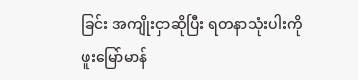ခြင်း အကျိုးငှာဆိုပြီး ရတနာသုံးပါးကို ဖူးမြော်မာန်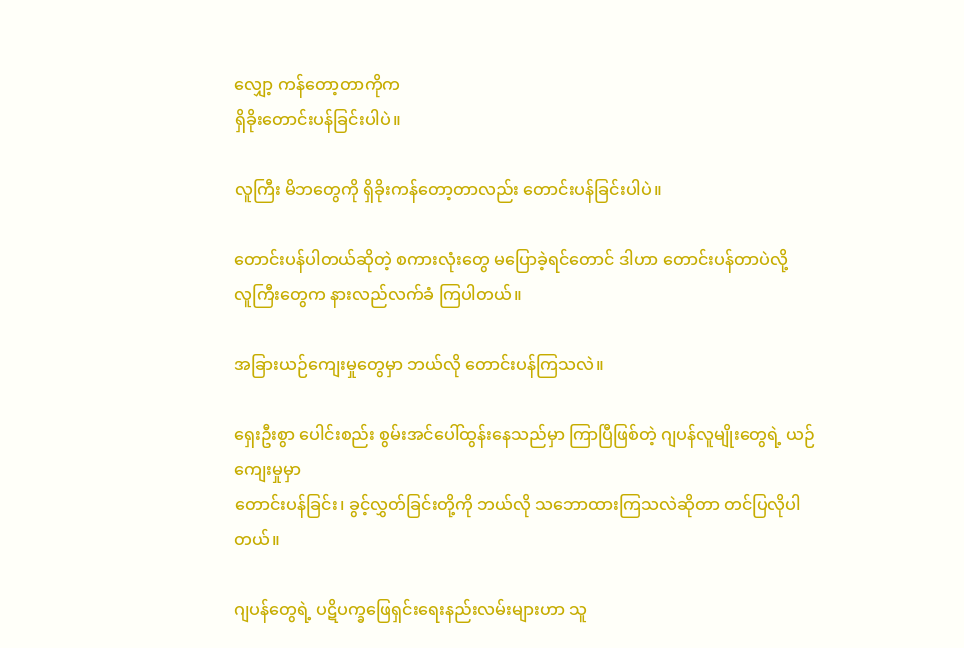လျှော့ ကန်တော့တာကိုက
ရှိခိုးတောင်းပန်ခြင်းပါပဲ။

လူကြီး မိဘတွေကို ရှိခိုးကန်တော့တာလည်း တောင်းပန်ခြင်းပါပဲ။

တောင်းပန်ပါတယ်ဆိုတဲ့ စကားလုံးတွေ မပြောခဲ့ရင်တောင် ဒါဟာ တောင်းပန်တာပဲလို့
လူကြီးတွေက နားလည်လက်ခံ ကြပါတယ်။

အခြားယဉ်ကျေးမှုတွေမှာ ဘယ်လို တောင်းပန်ကြသလဲ။

ရှေးဦးစွာ ပေါင်းစည်း စွမ်းအင်ပေါ်ထွန်းနေသည်မှာ ကြာပြီဖြစ်တဲ့ ဂျပန်လူမျိုးတွေရဲ့ ယဉ်ကျေးမှုမှာ
တောင်းပန်ခြင်း၊ ခွင့်လွှတ်ခြင်းတို့ကို ဘယ်လို သဘောထားကြသလဲဆိုတာ တင်ပြလိုပါတယ်။

ဂျပန်တွေရဲ့ ပဋိပက္ခဖြေရှင်းရေးနည်းလမ်းများဟာ သူ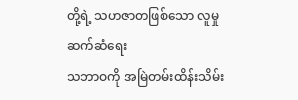တို့ရဲ့ သဟဇာတဖြစ်သော လူမှုဆက်ဆံရေး
သဘာဝကို အမြဲတမ်းထိန်းသိမ်း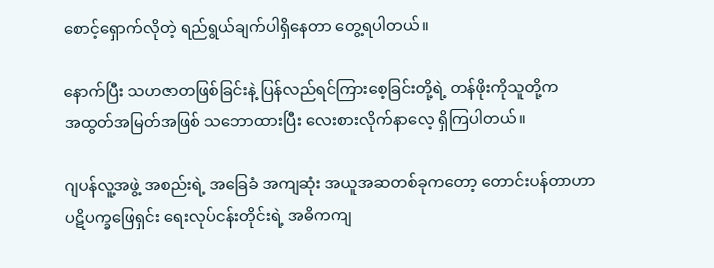စောင့်ရှောက်လိုတဲ့ ရည်ရွယ်ချက်ပါရှိနေတာ တွေ့ရပါတယ်။

နောက်ပြီး သဟဇာတဖြစ်ခြင်းနဲ့ ပြန်လည်ရင်ကြားစေ့ခြင်းတို့ရဲ့ တန်ဖိုးကိုသူတို့က
အထွတ်အမြတ်အဖြစ် သဘောထားပြီး လေးစားလိုက်နာလေ့ ရှိကြပါတယ်။

ဂျပန်လူ့အဖွဲ့ အစည်းရဲ့ အခြေခံ အကျဆုံး အယူအဆတစ်ခုကတော့ တောင်းပန်တာဟာ
ပဋိပက္ခဖြေရှင်း ရေးလုပ်ငန်းတိုင်းရဲ့ အဓိကကျ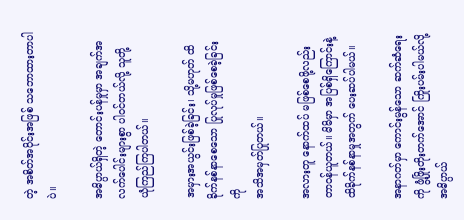တဲ့ အစိတ်အပိုင်းအဖြစ် သဘောထားတာပါပဲ။

အဓိပ္ပာယ်ရှိတဲ့ တောင်းပန်မှုမှာ အချက်အလက်ပေါင်းများစွာ ပါ၀င်တယ်လို့ သူတို့
ယုံကြည်ကြပါတယ်။

အမှားအယွင်းဖြစ်ခဲ့ခြင်း၊ သို့မဟုတ် ထိခိုက်နစ်နာစေသော ပြုလုပ်မှုဖြစ်စေခဲ့ခြင်းကို
အသိအမှတ်ပြုတယ်။

အလားတူ နောက်ထပ် မဖြစ်စေဖို့လည်း တာဝန်ယူတယ်။ မိမိမှာ အပြစ်ရှိကြောင်းနဲ့
ထိခိုက်နစ်နာမှုအတွက် ပေးဆပ်ပါမယ်။

အနာဂတ်မှာ ကောင်းမွန်သော ဆက်ဆံရေးကို ဖွံ့ဖြိုးတိုးတက်အောင် ကြိုးပမ်းပါမယ်လို့
အဓိပ္ပာယ်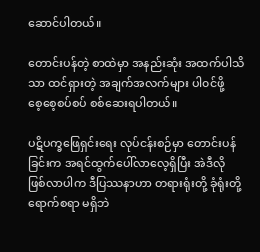ဆောင်ပါတယ်။

တောင်းပန်တဲ့ စာထဲမှာ အနည်းဆုံး အထက်ပါသိသာ ထင်ရှားတဲ့ အချက်အလက်များ ပါ၀င်ဖို့
စေ့စေ့စပ်စပ် စစ်ဆေးရပါတယ်။

ပဋိပက္ခဖြေရှင်းရေး လုပ်ငန်းစဉ်မှာ တောင်းပန်ခြင်းက အရင်ထွက်ပေါ်လာလေ့ရှိပြီး အဲဒီလို
ဖြစ်လာပါက ဒီပြဿနာဟာ တရားရုံးတို့ ခုံရုံးတို့ ရောက်စရာ မရှိဘဲ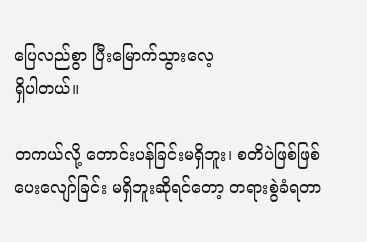ပြေလည်စွာ ပြီးမြောက်သွားလေ့
ရှိပါတယ်။

တကယ်လို့ တောင်းပန်ခြင်းမရှိဘူး၊ စတိပဲဖြစ်ဖြစ် ပေးလျော်ခြင်း မရှိဘူးဆိုရင်တော့ တရားစွဲခံရတာ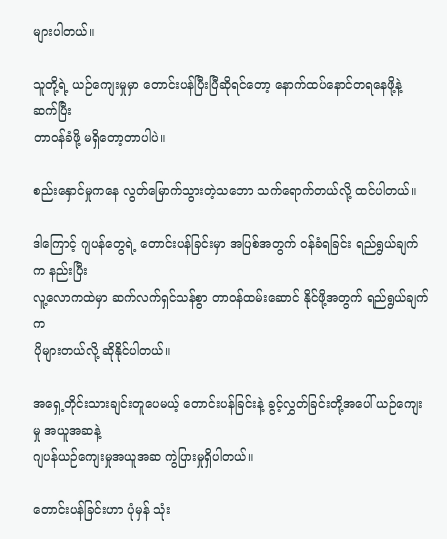များပါတယ်။

သူတို့ရဲ့ ယဉ်ကျေးမှုမှာ တောင်းပန်ပြီးပြီဆိုရင်တော့ နောက်ထပ်နောင်တရနေဖို့နဲ့ ဆက်ပြီး
တာဝန်ခံဖို့ မရှိတော့တာပါပဲ။

စည်းနှောင်မှုကနေ လွတ်မြောက်သွားတဲ့သဘော သက်ရောက်တယ်လို့ ထင်ပါတယ်။

ဒါကြောင့် ဂျပန်တွေရဲ့ တောင်းပန်ခြင်းမှာ အပြစ်အတွက် ၀န်ခံရခြင်း ရည်ရွယ်ချက်က နည်းပြီး
လူ့လောကထဲမှာ ဆက်လက်ရှင်သန်စွာ တာဝန်ထမ်းဆောင် နိုင်ဖို့အတွက် ရည်ရွယ်ချက်က
ပိုများတယ်လို့ ဆိုနိုင်ပါတယ်။

အရှေ့တိုင်းသားချင်းတူပေမယ့် တောင်းပန်ခြင်းနဲ့ ခွင့်လွှတ်ခြင်းတို့အပေါ် ယဉ်ကျေးမှု အယူအဆနဲ့
ဂျပန်ယဉ်ကျေးမှုအယူအဆ ကွဲပြားမှုရှိပါတယ်။

တောင်းပန်ခြင်းဟာ ပုံမှန် သုံး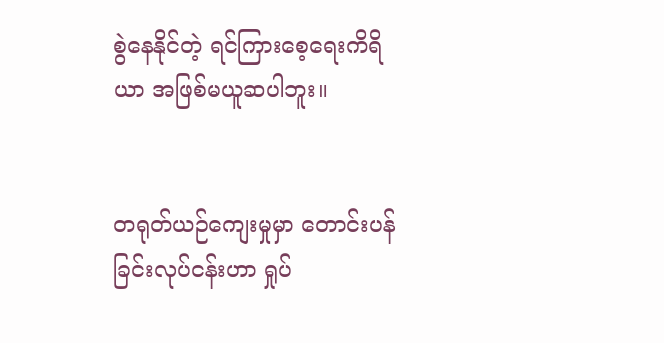စွဲနေနိုင်တဲ့ ရင်ကြားစေ့ရေးကိရိယာ အဖြစ်မယူဆပါဘူး။


တရုတ်ယဉ်ကျေးမှုမှာ တောင်းပန်ခြင်းလုပ်ငန်းဟာ ရှုပ်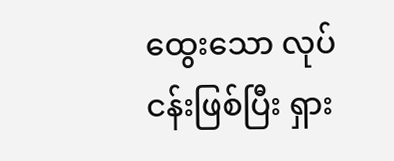ထွေးသော လုပ်ငန်းဖြစ်ပြီး ရှား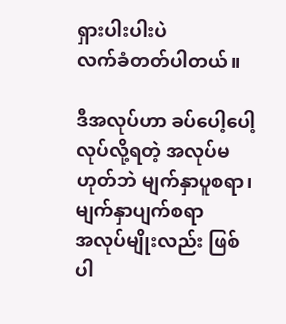ရှားပါးပါးပဲ
လက်ခံတတ်ပါတယ်။

ဒီအလုပ်ဟာ ခပ်ပေါ့ပေါ့ လုပ်လို့ရတဲ့ အလုပ်မဟုတ်ဘဲ မျက်နှာပူစရာ၊ မျက်နှာပျက်စရာ
အလုပ်မျိုးလည်း ဖြစ်ပါ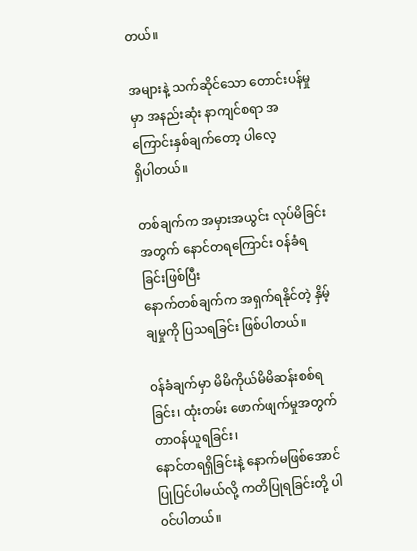တယ်။

အများနဲ့ သက်ဆိုင်သော တောင်းပန်မှုမှာ အနည်းဆုံး နာကျင်စရာ အကြောင်းနှစ်ချက်တော့ ပါလေ့
ရှိပါတယ်။

တစ်ချက်က အမှားအယွင်း လုပ်မိခြင်းအတွက် နောင်တရကြောင်း ၀န်ခံရခြင်းဖြစ်ပြီး
နောက်တစ်ချက်က အရှက်ရနိုင်တဲ့ နှိမ့်ချမှုကို ပြသရခြင်း ဖြစ်ပါတယ်။

၀န်ခံချက်မှာ မိမိကိုယ်မိမိဆန်းစစ်ရခြင်း၊ ထုံးတမ်း ဖောက်ဖျက်မှုအတွက် တာဝန်ယူရခြင်း၊
နောင်တရရှိခြင်းနဲ့ နောက်မဖြစ်အောင် ပြုပြင်ပါမယ်လို့ ကတိပြုရခြင်းတို့ ပါ၀င်ပါတယ်။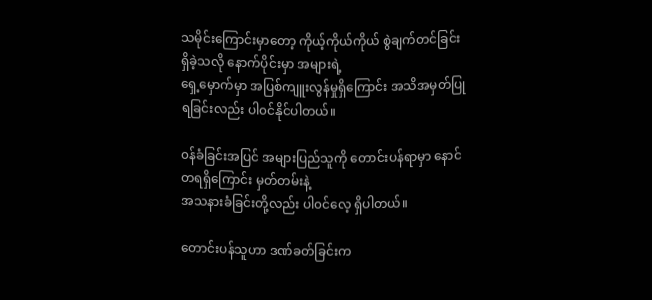သမိုင်းကြောင်းမှာတော့ ကိုယ့်ကိုယ်ကိုယ် စွဲချက်တင်ခြင်း ရှိခဲ့သလို နောက်ပိုင်းမှာ အများရဲ့
ရှေ့မှောက်မှာ အပြစ်ကျူးလွန်မှုရှိကြောင်း အသိအမှတ်ပြုရခြင်းလည်း ပါ၀င်နိုင်ပါတယ်။

၀န်ခံခြင်းအပြင် အများပြည်သူကို တောင်းပန်ရာမှာ နောင်တရရှိကြောင်း မှတ်တမ်းနဲ့
အသနားခံခြင်းတို့လည်း ပါ၀င်လေ့ ရှိပါတယ်။

တောင်းပန်သူဟာ ဒဏ်ခတ်ခြင်းက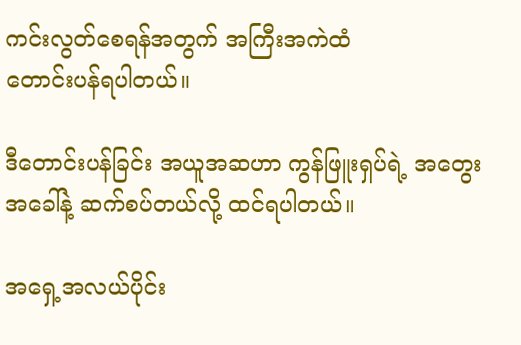ကင်းလွတ်စေရန်အတွက် အကြီးအကဲထံ
တောင်းပန်ရပါတယ်။

ဒီတောင်းပန်ခြင်း အယူအဆဟာ ကွန်ဖြူးရှပ်ရဲ့ အတွေးအခေါ်နဲ့ ဆက်စပ်တယ်လို့ ထင်ရပါတယ်။

အရှေ့အလယ်ပိုင်း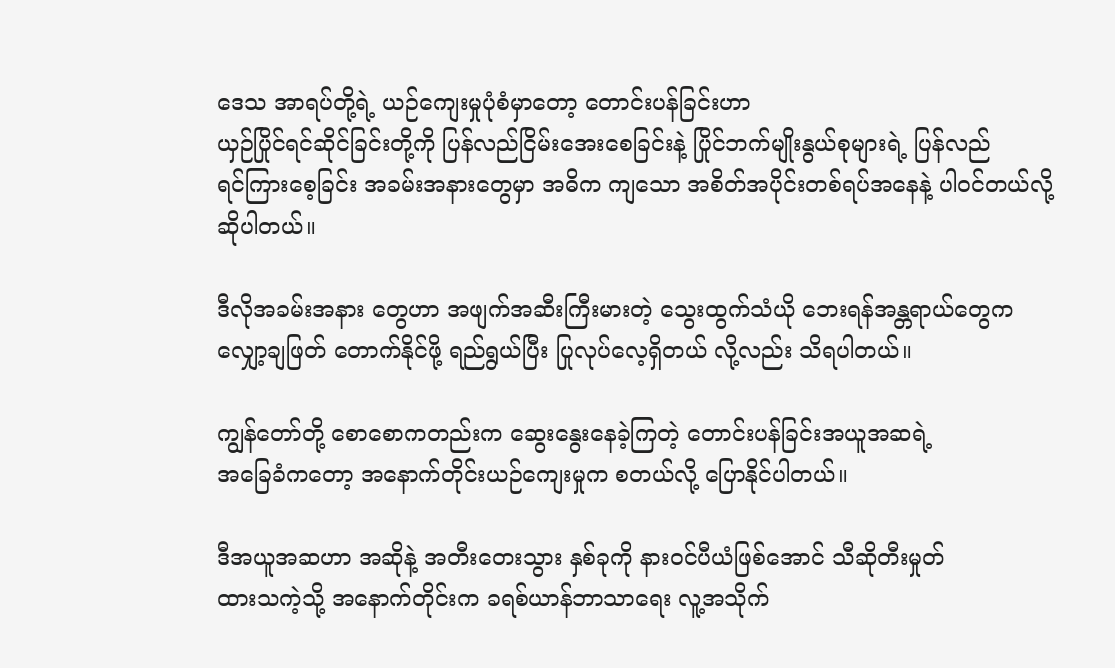ဒေသ အာရပ်တို့ရဲ့ ယဉ်ကျေးမှုပုံစံမှာတော့ တောင်းပန်ခြင်းဟာ
ယှဉ်ပြိုင်ရင်ဆိုင်ခြင်းတို့ကို ပြန်လည်ငြိမ်းအေးစေခြင်းနဲ့ ပြိုင်ဘက်မျိုးနွယ်စုများရဲ့ ပြန်လည်
ရင်ကြားစေ့ခြင်း အခမ်းအနားတွေမှာ အဓိက ကျသော အစိတ်အပိုင်းတစ်ရပ်အနေနဲ့ ပါ၀င်တယ်လို့
ဆိုပါတယ်။

ဒီလိုအခမ်းအနား တွေဟာ အဖျက်အဆီးကြီးမားတဲ့ သွေးထွက်သံယို ဘေးရန်အန္တရာယ်တွေက
လျှော့ချဖြတ် တောက်နိုင်ဖို့ ရည်ရွယ်ပြီး ပြုလုပ်လေ့ရှိတယ် လို့လည်း သိရပါတယ်။

ကျွန်တော်တို့ စောစောကတည်းက ဆွေးနွေးနေခဲ့ကြတဲ့ တောင်းပန်ခြင်းအယူအဆရဲ့
အခြေခံကတော့ အနောက်တိုင်းယဉ်ကျေးမှုက စတယ်လို့ ပြောနိုင်ပါတယ်။

ဒီအယူအဆဟာ အဆိုနဲ့ အတီးတေးသွား နှစ်ခုကို နားဝင်ပီယံဖြစ်အောင် သီဆိုတီးမှုတ်
ထားသကဲ့သို့ အနောက်တိုင်းက ခရစ်ယာန်ဘာသာရေး လူ့အသိုက်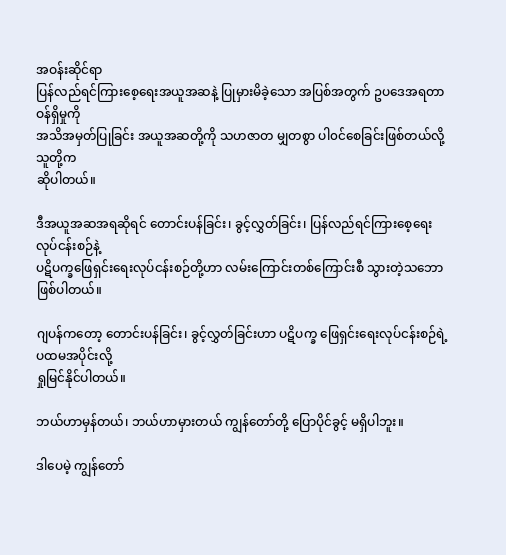အဝန်းဆိုင်ရာ
ပြန်လည်ရင်ကြားစေ့ရေးအယူအဆနဲ့ ပြုမှားမိခဲ့သော အပြစ်အတွက် ဥပဒေအရတာဝန်ရှိမှုကို
အသိအမှတ်ပြုခြင်း အယူအဆတို့ကို သဟဇာတ မျှတစွာ ပါ၀င်စေခြင်းဖြစ်တယ်လို့ သူတို့က
ဆိုပါတယ်။

ဒီအယူအဆအရဆိုရင် တောင်းပန်ခြင်း၊ ခွင့်လွှတ်ခြင်း၊ ပြန်လည်ရင်ကြားစေ့ရေးလုပ်ငန်းစဉ်နဲ့
ပဋိပက္ခဖြေရှင်းရေးလုပ်ငန်းစဉ်တို့ဟာ လမ်းကြောင်းတစ်ကြောင်းစီ သွားတဲ့သဘော ဖြစ်ပါတယ်။

ဂျပန်ကတော့ တောင်းပန်ခြင်း၊ ခွင့်လွှတ်ခြင်းဟာ ပဋိပက္ခ ဖြေရှင်းရေးလုပ်ငန်းစဉ်ရဲ့ ပထမအပိုင်းလို့
ရှုမြင်နိုင်ပါတယ်။

ဘယ်ဟာမှန်တယ်၊ ဘယ်ဟာမှားတယ် ကျွန်တော်တို့ ပြောပိုင်ခွင့် မရှိပါဘူး။

ဒါပေမဲ့ ကျွန်တော်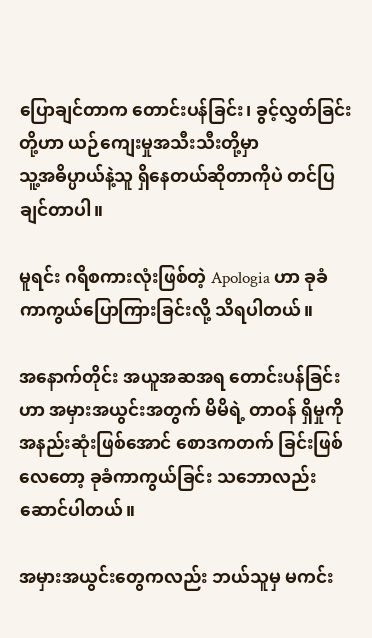ပြောချင်တာက တောင်းပန်ခြင်း၊ ခွင့်လွှတ်ခြင်းတို့ဟာ ယဉ်ကျေးမှုအသီးသီးတို့မှာ
သူ့အဓိပ္ပာယ်နဲ့သူ ရှိနေတယ်ဆိုတာကိုပဲ တင်ပြချင်တာပါ။

မူရင်း ဂရိစကားလုံးဖြစ်တဲ့ Apologia ဟာ ခုခံကာကွယ်ပြောကြားခြင်းလို့ သိရပါတယ်။

အနောက်တိုင်း အယူအဆအရ တောင်းပန်ခြင်းဟာ အမှားအယွင်းအတွက် မိမိရဲ့ တာဝန် ရှိမှုကို
အနည်းဆုံးဖြစ်အောင် စောဒကတက် ခြင်းဖြစ်လေတော့ ခုခံကာကွယ်ခြင်း သဘောလည်း
ဆောင်ပါတယ်။

အမှားအယွင်းတွေကလည်း ဘယ်သူမှ မကင်း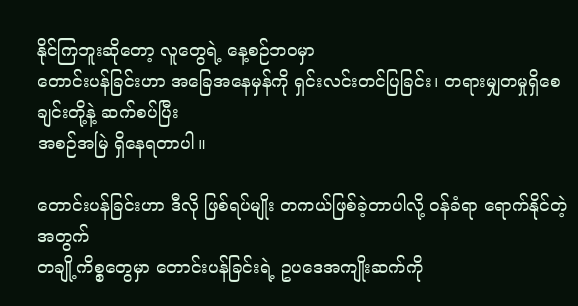နိုင်ကြဘူးဆိုတော့ လူတွေရဲ့ နေ့စဉ်ဘဝမှာ
တောင်းပန်ခြင်းဟာ အခြေအနေမှန်ကို ရှင်းလင်းတင်ပြခြင်း၊ တရားမျှတမှုရှိစေချင်းတို့နဲ့ ဆက်စပ်ပြီး
အစဉ်အမြဲ ရှိနေရတာပါ။

တောင်းပန်ခြင်းဟာ ဒီလို ဖြစ်ရပ်မျိုး တကယ်ဖြစ်ခဲ့တာပါလို့ ၀န်ခံရာ ရောက်နိုင်တဲ့အတွက်
တချို့ကိစ္စတွေမှာ တောင်းပန်ခြင်းရဲ့ ဥပဒေအကျိုးဆက်ကို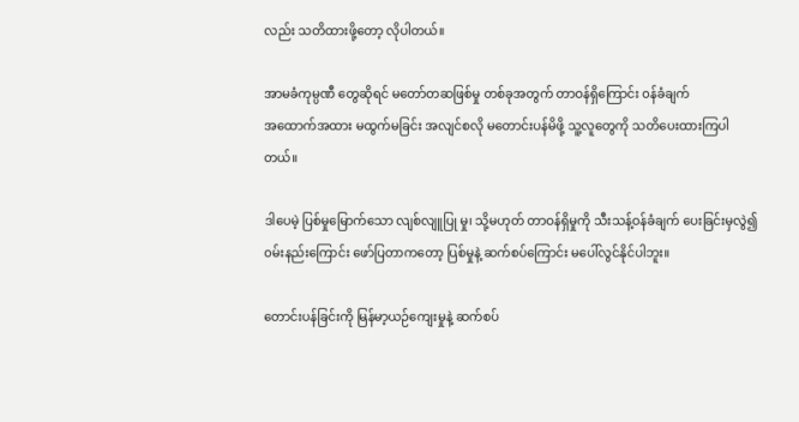လည်း သတိထားဖို့တော့ လိုပါတယ်။

အာမခံကုမ္ပဏီ တွေဆိုရင် မတော်တဆဖြစ်မှု တစ်ခုအတွက် တာဝန်ရှိကြောင်း ၀န်ခံချက်
အထောက်အထား မထွက်မခြင်း အလျင်စလို မတောင်းပန်မိဖို့ သူ့လူတွေကို သတိပေးထားကြပါ
တယ်။

ဒါပေမဲ့ ပြစ်မှုမြောက်သော လျစ်လျူပြု မှု၊ သို့မဟုတ် တာဝန်ရှိမှုကို သီးသန့်ဝန်ခံချက် ပေးခြင်းမှလွဲ၍
၀မ်းနည်းကြောင်း ဖော်ပြတာကတော့ ပြစ်မှုနဲ့ ဆက်စပ်ကြောင်း မပေါ်လွင်နိုင်ပါဘူး။

တောင်းပန်ခြင်းကို မြန်မာ့ယဉ်ကျေးမှုနဲ့ ဆက်စပ်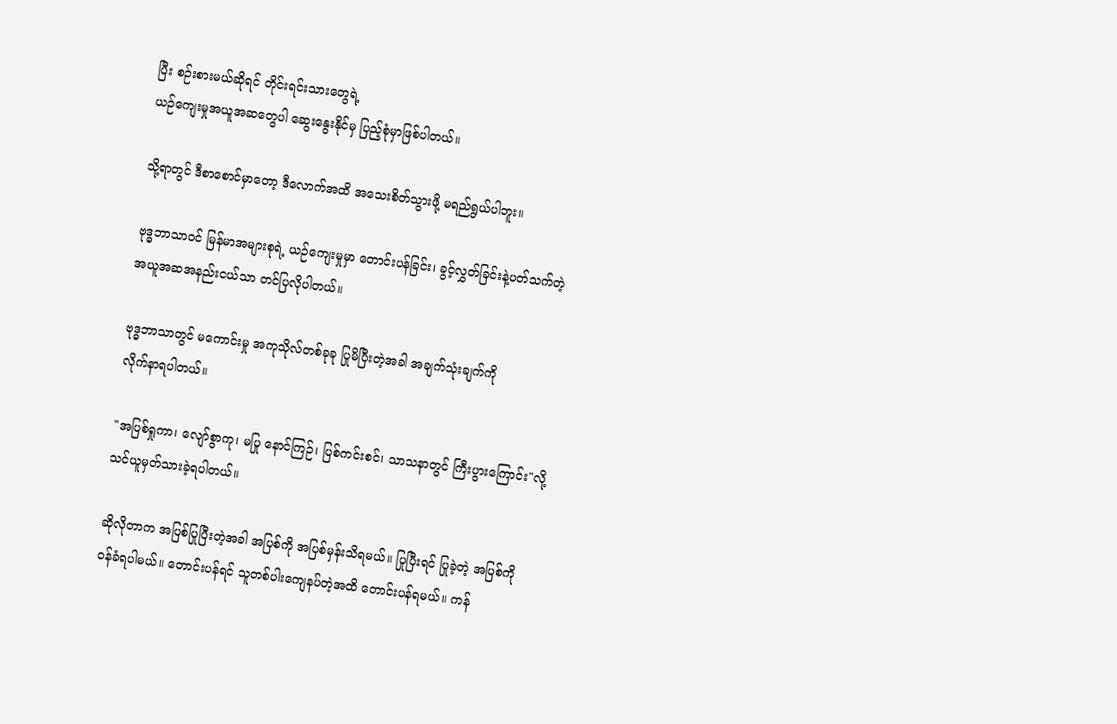ပြီး စဉ်းစားမယ်ဆိုရင် တိုင်းရင်းသားတွေရဲ့
ယဉ်ကျေးမှုအယူအဆတွေပါ ဆွေးနွေးနိုင်မှ ပြည့်စုံမှာဖြစ်ပါတယ်။

သို့ရာတွင် ဒီစာစောင်မှာတော့ ဒီလောက်အထိ အသေးစိတ်သွားဖို့ မရည်ရွယ်ပါဘူး။

ဗုဒ္ဓဘာသာဝင် မြန်မာအများစုရဲ့ ယဉ်ကျေးမှုမှာ တောင်းပန်ခြင်း၊ ခွင့်လွှတ်ခြင်းနဲ့ပတ်သက်တဲ့
အယူအဆအနည်းငယ်သာ တင်ပြလိုပါတယ်။

ဗုဒ္ဓဘာသာတွင် မကောင်းမှု အကုသိုလ်တစ်ခုခု ပြုမိပြီးတဲ့အခါ အချက်သုံးချက်ကို
လိုက်နာရပါတယ်။

"အပြစ်ရှုကာ၊ လျော်စွာကု၊ မပြု နောင်ကြဉ်၊ ပြစ်ကင်းစင်၊ သာသနာတွင် ကြီးပွားကြောင်း"လို့
သင်ယူမှတ်သားခဲ့ရပါတယ်။

ဆိုလိုတာက အပြစ်ပြုပြီးတဲ့အခါ အပြစ်ကို အပြစ်မှန်းသိရမယ်။ ပြုပြီးရင် ပြုခဲ့တဲ့ အပြစ်ကို
၀န်ခံရပါမယ်။ တောင်းပန်ရင် သူတစ်ပါးကျေနပ်တဲ့အထိ တောင်းပန်ရမယ်။ ကန်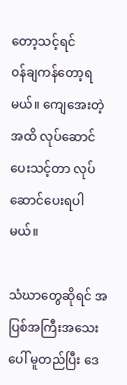တော့သင့်ရင်
၀န်ချကန်တော့ရမယ်။ ကျေအေးတဲ့အထိ လုပ်ဆောင်ပေးသင့်တာ လုပ်ဆောင်ပေးရပါမယ်။

သံဃာတွေဆိုရင် အပြစ်အကြီးအသေးပေါ် မူတည်ပြီး ဒေ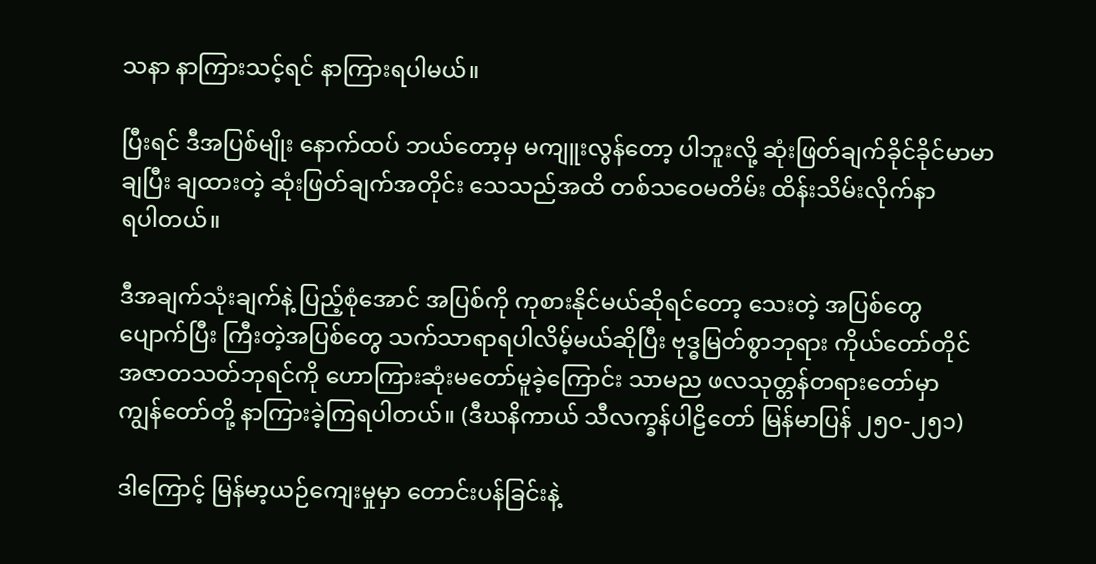သနာ နာကြားသင့်ရင် နာကြားရပါမယ်။

ပြီးရင် ဒီအပြစ်မျိုး နောက်ထပ် ဘယ်တော့မှ မကျူးလွန်တော့ ပါဘူးလို့ ဆုံးဖြတ်ချက်ခိုင်ခိုင်မာမာ
ချပြီး ချထားတဲ့ ဆုံးဖြတ်ချက်အတိုင်း သေသည်အထိ တစ်သဝေမတိမ်း ထိန်းသိမ်းလိုက်နာ
ရပါတယ်။

ဒီအချက်သုံးချက်နဲ့ ပြည့်စုံအောင် အပြစ်ကို ကုစားနိုင်မယ်ဆိုရင်တော့ သေးတဲ့ အပြစ်တွေ
ပျောက်ပြီး ကြီးတဲ့အပြစ်တွေ သက်သာရာရပါလိမ့်မယ်ဆိုပြီး ဗုဒ္ဓမြတ်စွာဘုရား ကိုယ်တော်တိုင်
အဇာတသတ်ဘုရင်ကို ဟောကြားဆုံးမတော်မူခဲ့ကြောင်း သာမည ဖလသုတ္တန်တရားတော်မှာ
ကျွန်တော်တို့ နာကြားခဲ့ကြရပါတယ်။ (ဒီဃနိကာယ် သီလက္ခန်ပါဠိတော် မြန်မာပြန် ၂၅၀-၂၅၁)

ဒါကြောင့် မြန်မာ့ယဉ်ကျေးမှုမှာ တောင်းပန်ခြင်းနဲ့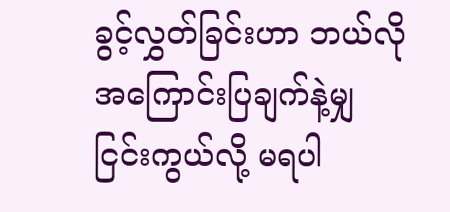ခွင့်လွှတ်ခြင်းဟာ ဘယ်လို အကြောင်းပြချက်နဲ့မျှ
ငြင်းကွယ်လို့ မရပါ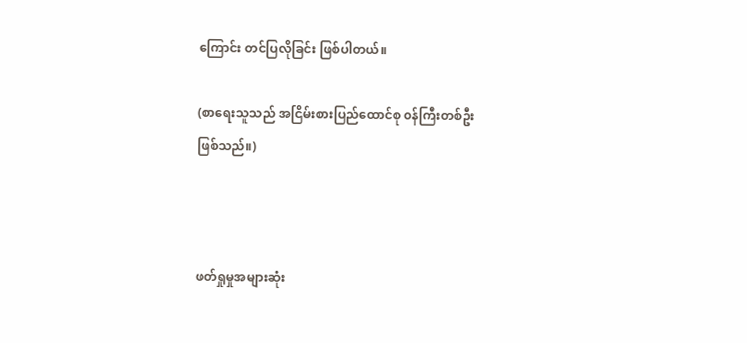ကြောင်း တင်ပြလိုခြင်း ဖြစ်ပါတယ်။

(စာရေးသူသည် အငြိမ်းစားပြည်ထောင်စု ၀န်ကြီးတစ်ဦး ဖြစ်သည်။)



ဖတ်ရှုမှုအများဆုံး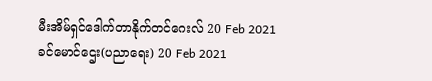မီးအိမ်ရှင်ဒေါက်တာနိုက်တင်ဂေးလ် 20 Feb 2021
ခင်မောင်ဌေး(ပညာရေး) 20 Feb 2021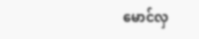မောင်လှ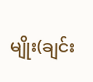မျိုး(ချင်း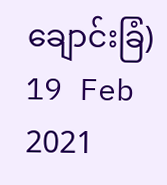ချောင်းခြံ) 19 Feb 2021